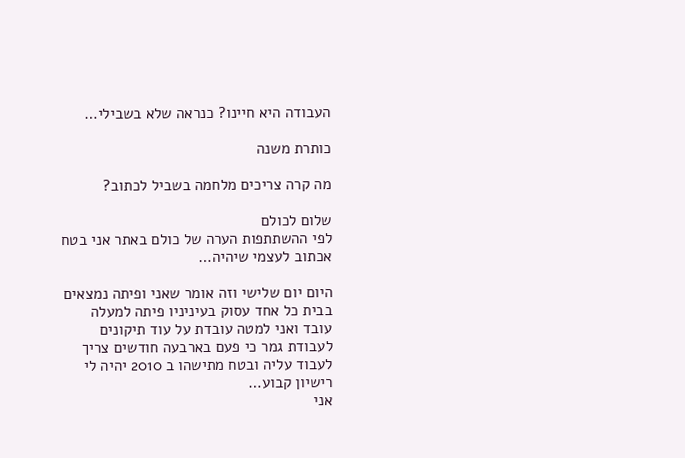העבודה היא חיינו? כנראה שלא בשבילי…

כותרת משנה

מה קרה צריכים מלחמה בשביל לכתוב?

שלום לכולם
לפי ההשתתפות הערה של כולם באתר אני בטח אכתוב לעצמי שיהיה…

היום יום שלישי וזה אומר שאני ופיתה נמצאים בבית כל אחד עסוק בעיניניו פיתה למעלה עובד ואני למטה עובדת על עוד תיקונים לעבודת גמר כי פעם בארבעה חודשים צריך לעבוד עליה ובטח מתישהו ב 2010 יהיה לי רישיון קבוע…
אני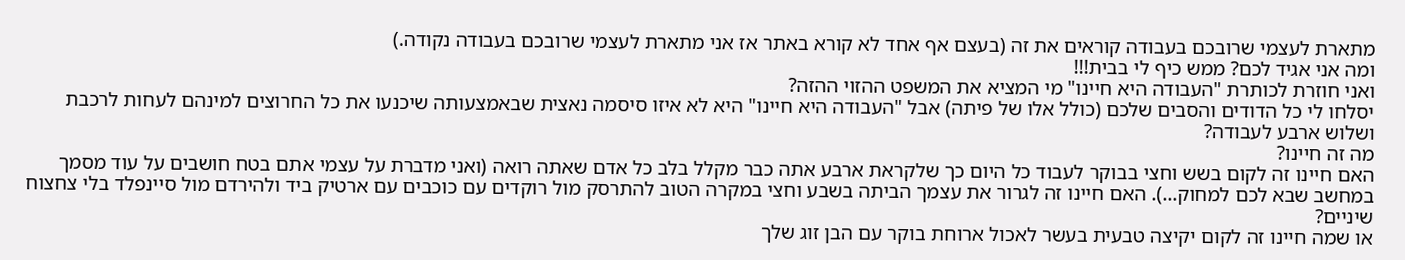מתארת לעצמי שרובכם בעבודה קוראים את זה (בעצם אף אחד לא קורא באתר אז אני מתארת לעצמי שרובכם בעבודה נקודה.)
ומה אני אגיד לכם? ממש כיף לי בבית!!!
ואני חוזרת לכותרת "העבודה היא חיינו" מי המציא את המשפט ההזוי ההזה?
יסלחו לי כל הדודים והסבים שלכם (כולל אלו של פיתה) אבל "העבודה היא חיינו" היא לא איזו סיסמה נאצית שבאמצעותה שיכנעו את כל החרוצים למינהם לעחות לרכבת ושלוש ארבע לעבודה?
מה זה חיינו?
האם חיינו זה לקום בשש וחצי בבוקר לעבוד כל היום כך שלקראת ארבע אתה כבר מקלל בלב כל אדם שאתה רואה (ואני מדברת על עצמי אתם בטח חושבים על עוד מסמך במחשב שבא לכם למחוק…). האם חיינו זה לגרור את עצמך הביתה בשבע וחצי במקרה הטוב להתרסק מול רוקדים עם כוכבים עם ארטיק ביד ולהירדם מול סיינפלד בלי צחצוח שיניים?
או שמה חיינו זה לקום יקיצה טבעית בעשר לאכול ארוחת בוקר עם הבן זוג שלך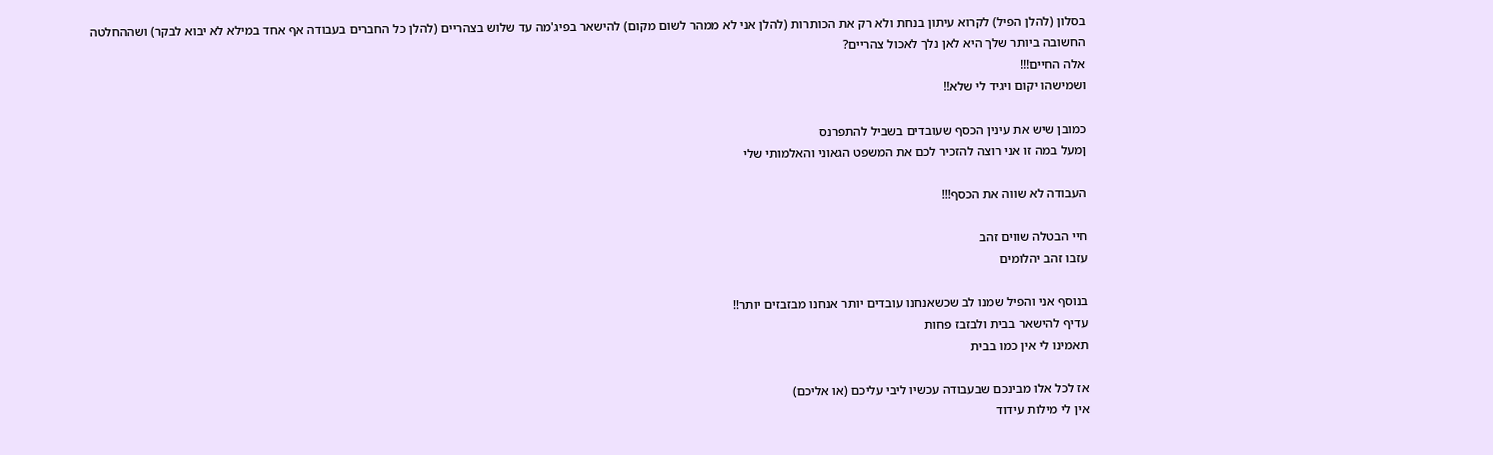בסלון (להלן הפיל) לקרוא עיתון בנחת ולא רק את הכותרות (להלן אני לא ממהר לשום מקום) להישאר בפיג'מה עד שלוש בצהריים (להלן כל החברים בעבודה אף אחד במילא לא יבוא לבקר) ושההחלטה החשובה ביותר שלך היא לאן נלך לאכול צהריים?
אלה החיים!!!
ושמישהו יקום ויגיד לי שלא!!

כמובן שיש את עינין הכסף שעובדים בשביל להתפרנס
ןמעל במה זו אני רוצה להזכיר לכם את המשפט הגאוני והאלמותי שלי

העבודה לא שווה את הכסף!!!

חיי הבטלה שווים זהב
עזבו זהב יהלומים

בנוסף אני והפיל שמנו לב שכשאנחנו עובדים יותר אנחנו מבזבזים יותר!!
עדיף להישאר בבית ולבזבז פחות
תאמינו לי אין כמו בבית

אז לכל אלו מבינכם שבעבודה עכשיו ליבי עליכם (או אליכם)
אין לי מילות עידוד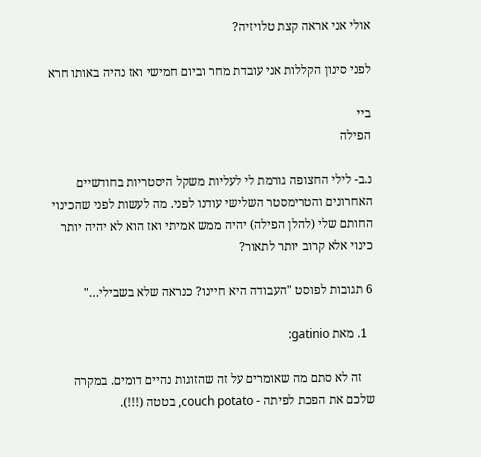אולי אני אראה קצת טלויזיה?

לפני סינון הקללות אני עובדת מחר וביום חמישי ואז נהיה באותו חרא

ביי
הפילה

נ.ב- לילי החצופה גורמת לי לעליות משקל היסטריות בחודשיים האחרונים והטרימסטר השלישי עודנו לפני. מה לעשות לפני שהכינוי החותם שלי (להלן הפילה) יהיה ממש אמיתי ואז הוא לא יהיה יותר כינוי אלא קרוב יותר לתאור?

6 תגובות לפוסט "העבודה היא חיינו? כנראה שלא בשבילי…"

  1. מאת gatinio:

    זה לא סתם מה שאומרים על זה שהזוגות נהיים דומים. במקרה שלכם את הפכת לפיתה - couch potato, בטטה (!!!).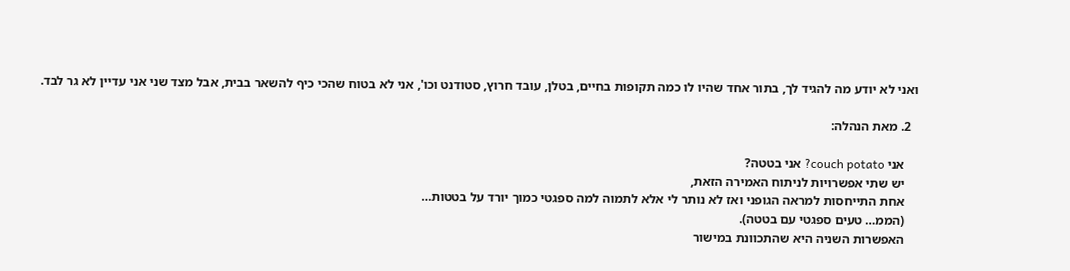ואני לא יודע מה להגיד לך, בתור אחד שהיו לו כמה תקופות בחיים, בטלן, עובד חרוץ, סטודנט וכו', אני לא בטוח שהכי כיף להשאר בבית, אבל מצד שני אני עדיין לא גר לבד.

  2. מאת הנהלה:

    אני couch potato? אני בטטה?
    יש שתי אפשרויות לניתוח האמירה הזאת,
    אחת התייחסות למראה הגופני ואז לא נותר לי אלא לתמוה למה ספגטי כמוך יורד על בטטות…
    (הממ… טעים ספגטי עם בטטה).
    האפשרות השניה היא שהתכוונת במישור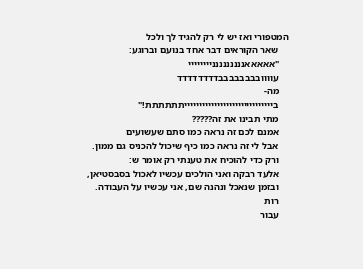המטפורי ואז יש לי רק להגיד לך ולכל
    שאר הקוראים דבר אחד בנועם וברוגע:
    "אאאאאננננננננניייייייי
    עוווובבבבבבבבדדדדדדדד
    מה-
    בייייייייייייייייייייייייייייייתתתתתת!"
    מתי תבינו את זה?????
    אמנם לכם זה נראה כמו סתם שעשועים
    אבל לי זה נראה כמו כיף שיכול להכניס גם ממון.
    ורק כדי להוכיח את טענתי רק אומר ש:
    אלעד רבקה ואני הולכים עכשיו לאכול בסבסטיאן,
    ובזמן שנאכל ונהנה שם, אני עכשיו על העבודה.
    רות
    עבור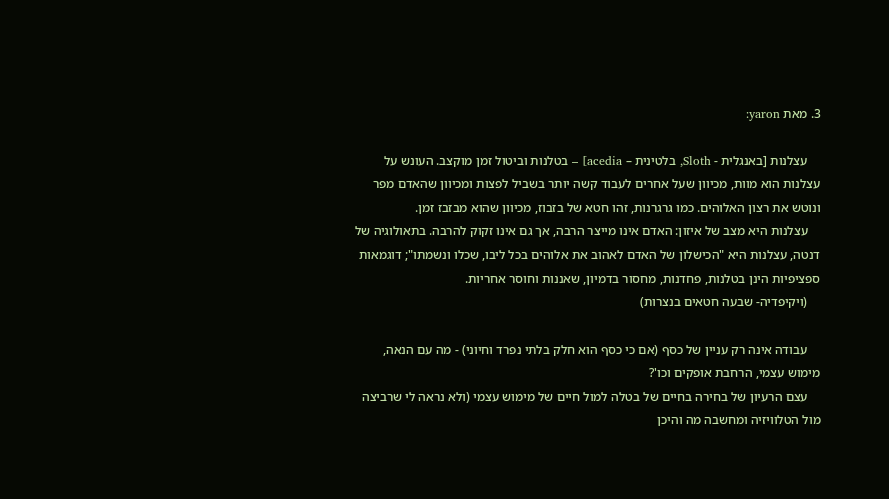3. מאת yaron:

    עצלנות [באנגלית - Sloth, בלטינית – acedia] – בטלנות וביטול זמן מוקצב. העונש על עצלנות הוא מוות, מכיוון שעל אחרים לעבוד קשה יותר בשביל לפצות ומכיוון שהאדם מפר ונוטש את רצון האלוהים. כמו גרגרנות, זהו חטא של בזבוז, מכיוון שהוא מבזבז זמן.
    עצלנות היא מצב של איזון: האדם אינו מייצר הרבה, אך גם אינו זקוק להרבה. בתאולוגיה של דנטה, עצלנות היא "הכישלון של האדם לאהוב את אלוהים בכל ליבו, שכלו ונשמתו"; דוגמאות ספציפיות הינן בטלנות, פחדנות, מחסור בדמיון, שאננות וחוסר אחריות.
    (ויקיפדיה- שבעה חטאים בנצרות)

    עבודה אינה רק עניין של כסף (אם כי כסף הוא חלק בלתי נפרד וחיוני) - מה עם הנאה, מימוש עצמי, הרחבת אופקים וכו'?
    עצם הרעיון של בחירה בחיים של בטלה למול חיים של מימוש עצמי (ולא נראה לי שרביצה מול הטלוויזיה ומחשבה מה והיכן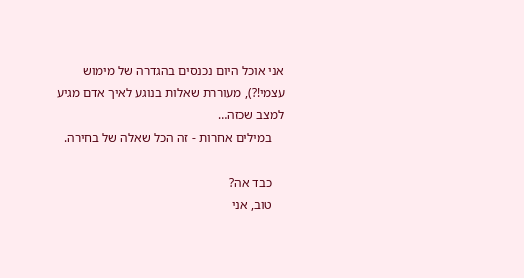אני אוכל היום נכנסים בהגדרה של מימוש עצמי!?), מעוררת שאלות בנוגע לאיך אדם מגיע למצב שכזה…
    במילים אחרות - זה הכל שאלה של בחירה.

    כבד אה?
    טוב, אני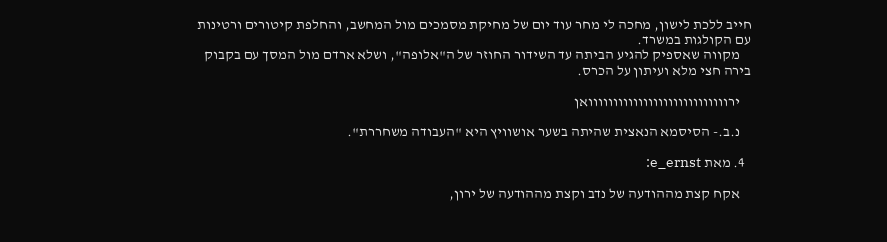חייב ללכת לישון, מחכה לי מחר עוד יום של מחיקת מסמכים מול המחשב, והחלפת קיטורים ורטינות עם הקולגות במשרד.
    מקווה שאספיק להגיע הביתה עד השידור החוזר של ה"אלופה", ושלא ארדם מול המסך עם בקבוק בירה חצי מלא ועיתון על הכרס.

    ירוווווווווווווווווווווווווווואן

    נ.ב.- הסיסמא הנאצית שהיתה בשער אושוויץ היא "העבודה משחררת".

  4. מאת e_ernst:

    אקח קצת מההודעה של נדב וקצת מההודעה של ירון,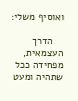ואוסיף משלי:

    הדרך העצמאית, מפחידה ככל שתהיה ומעט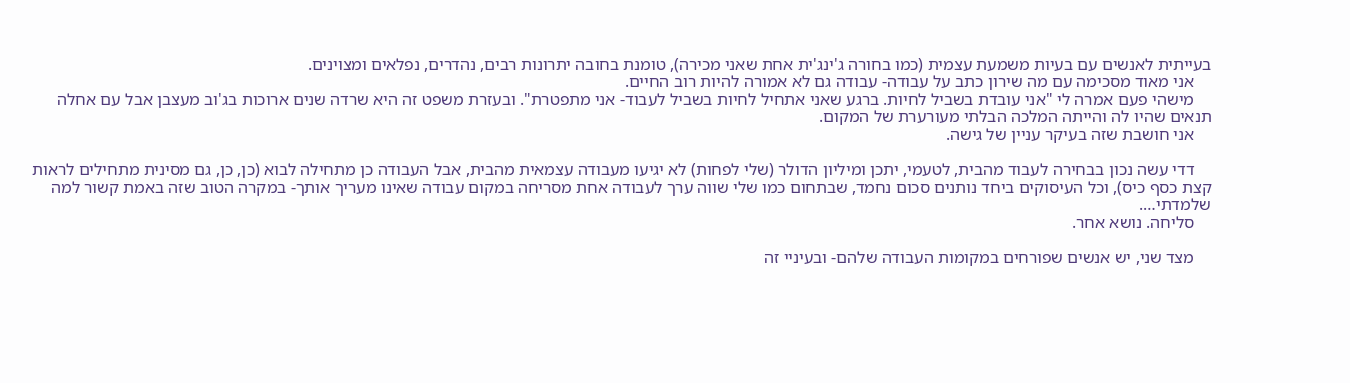בעייתית לאנשים עם בעיות משמעת עצמית (כמו בחורה ג'ינג'ית אחת שאני מכירה), טומנת בחובה יתרונות רבים, נהדרים, נפלאים ומצוינים.
    אני מאוד מסכימה עם מה שירון כתב על עבודה- עבודה גם לא אמורה להיות רוב החיים.
    מישהי פעם אמרה לי "אני עובדת בשביל לחיות. ברגע שאני אתחיל לחיות בשביל לעבוד- אני מתפטרת". ובעזרת משפט זה היא שרדה שנים ארוכות בג'וב מעצבן אבל עם אחלה תנאים שהיו לה והייתה המלכה הבלתי מעורערת של המקום.
    אני חושבת שזה בעיקר עניין של גישה.

    דדי עשה נכון בבחירה לעבוד מהבית, לטעמי, יתכן ומיליון הדולר (שלי לפחות) לא יגיעו מעבודה עצמאית מהבית, אבל העבודה כן מתחילה לבוא (כן, כן, גם מסינית מתחילים לראות קצת כסף כיס), וכל העיסוקים ביחד נותנים סכום נחמד, שבתחום כמו שלי שווה ערך לעבודה אחת מסריחה במקום עבודה שאינו מעריך אותך- במקרה הטוב שזה באמת קשור למה שלמדתי….
    סליחה. נושא אחר.

    מצד שני, יש אנשים שפורחים במקומות העבודה שלהם- ובעיניי זה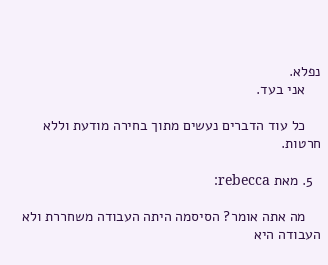נפלא.
    אני בעד.

    כל עוד הדברים נעשים מתוך בחירה מודעת וללא חרטות.

  5. מאת rebecca:

    מה אתה אומר? הסיסמה היתה העבודה משחררת ולא העבודה היא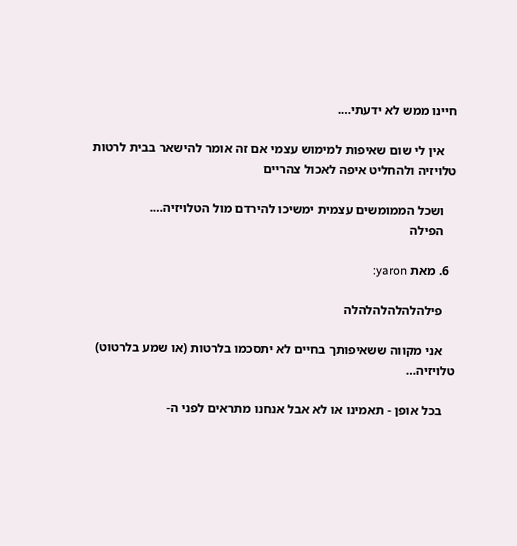חיינו ממש לא ידעתי….

    אין לי שום שאיפות למימוש עצמי אם זה אומר להישאר בבית לרטות טלויזיה ולהחליט איפה לאכול צהריים

    ושכל הממומשים עצמית ימשיכו להירדם מול הטלויזיה….
    הפילה

  6. מאת yaron:

    פילהלהלהלהלהלה

    אני מקווה ששאיפותך בחיים לא יתסכמו בלרטות (או שמע בלרטוט) טלויזיה…

    בכל אופן - תאמינו או לא אבל אנחנו מתראים לפני ה-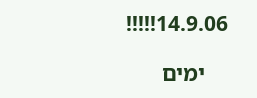14.9.06!!!!!

    ימים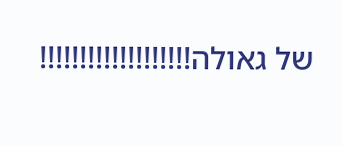של גאולה!!!!!!!!!!!!!!!!!!!